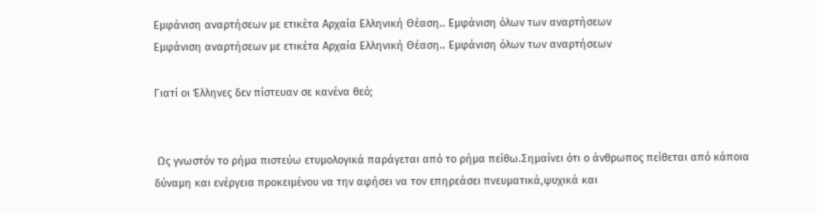Εμφάνιση αναρτήσεων με ετικέτα Αρχαία Ελληνική Θέαση.. Εμφάνιση όλων των αναρτήσεων
Εμφάνιση αναρτήσεων με ετικέτα Αρχαία Ελληνική Θέαση.. Εμφάνιση όλων των αναρτήσεων

Γιατί οι Έλληνες δεν πίστευαν σε κανένα θεό;


 Ως γνωστόν το ρήμα πιστεύω ετυμολογικά παράγεται από το ρήμα πείθω.Σημαίνει ότι ο άνθρωπος πείθεται από κάποια δύναμη και ενέργεια προκειμένου να την αφήσει να τον επηρεάσει πνευματικά,ψυχικά και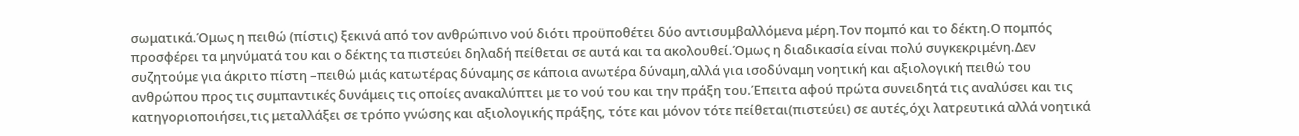σωματικά.Όμως η πειθώ (πίστις) ξεκινά από τον ανθρώπινο νού διότι προϋποθέτει δύο αντισυμβαλλόμενα μέρη.Τον πομπό και το δέκτη.Ο πομπός προσφέρει τα μηνύματά του και ο δέκτης τα πιστεύει δηλαδή πείθεται σε αυτά και τα ακολουθεί.Όμως η διαδικασία είναι πολύ συγκεκριμένη.Δεν συζητούμε για άκριτο πίστη –πειθώ μιάς κατωτέρας δύναμης σε κάποια ανωτέρα δύναμη,αλλά για ισοδύναμη νοητική και αξιολογική πειθώ του ανθρώπου προς τις συμπαντικές δυνάμεις τις οποίες ανακαλύπτει με το νού του και την πράξη του.Έπειτα αφού πρώτα συνειδητά τις αναλύσει και τις κατηγοριοποιήσει,τις μεταλλάξει σε τρόπο γνώσης και αξιολογικής πράξης, τότε και μόνον τότε πείθεται(πιστεύει) σε αυτές,όχι λατρευτικά αλλά νοητικά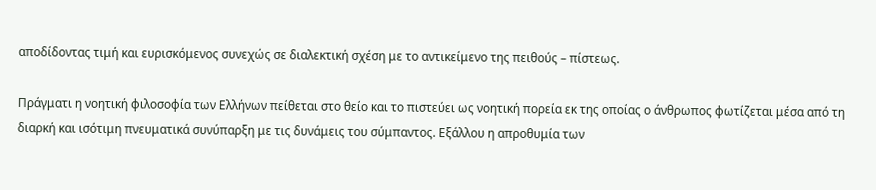αποδίδοντας τιμή και ευρισκόμενος συνεχώς σε διαλεκτική σχέση με το αντικείμενο της πειθούς – πίστεως.

Πράγματι η νοητική φιλοσοφία των Ελλήνων πείθεται στο θείο και το πιστεύει ως νοητική πορεία εκ της οποίας ο άνθρωπος φωτίζεται μέσα από τη διαρκή και ισότιμη πνευματικά συνύπαρξη με τις δυνάμεις του σύμπαντος. Εξάλλου η απροθυμία των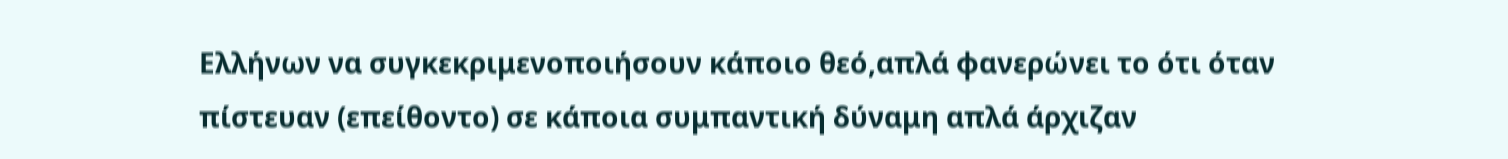Ελλήνων να συγκεκριμενοποιήσουν κάποιο θεό,απλά φανερώνει το ότι όταν πίστευαν (επείθοντο) σε κάποια συμπαντική δύναμη απλά άρχιζαν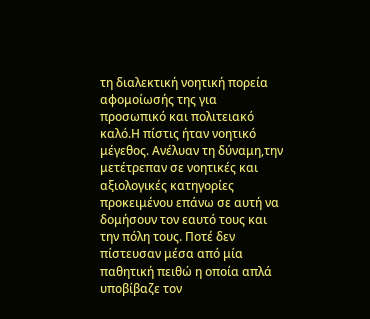τη διαλεκτική νοητική πορεία αφομοίωσής της για προσωπικό και πολιτειακό καλό.Η πίστις ήταν νοητικό μέγεθος. Ανέλυαν τη δύναμη,την μετέτρεπαν σε νοητικές και αξιολογικές κατηγορίες προκειμένου επάνω σε αυτή να δομήσουν τον εαυτό τους και την πόλη τους. Ποτέ δεν πίστευσαν μέσα από μία παθητική πειθώ η οποία απλά υποβίβαζε τον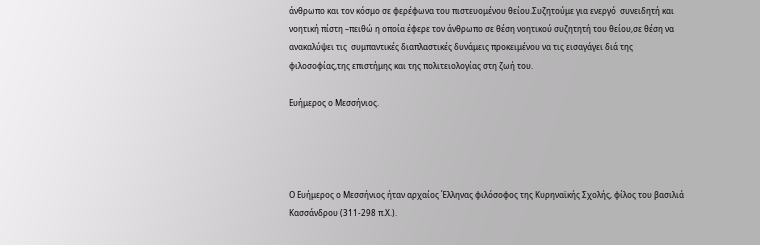άνθρωπο και τον κόσμο σε φερέφωνα του πιστευομένου θείου.Συζητούμε για ενεργό  συνειδητή και νοητική πίστη –πειθώ η οποία έφερε τον άνθρωπο σε θέση νοητικού συζητητή του θείου,σε θέση να ανακαλύψει τις  συμπαντικές διαπλαστικές δυνάμεις προκειμένου να τις εισαγάγει διά της φιλοσοφίας,της επιστήμης και της πολιτειολογίας στη ζωή του.

Ευήμερος ο Μεσσήνιος.




Ο Ευήμερος ο Μεσσήνιος ήταν αρχαίος Έλληνας φιλόσοφος της Κυρηναϊκής Σχολής, φίλος του βασιλιά Κασσάνδρου (311-298 π.Χ.).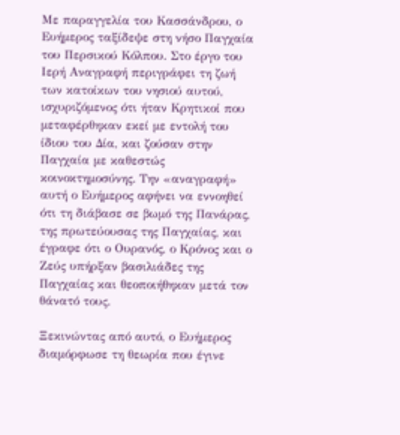Με παραγγελία του Κασσάνδρου, ο Ευήμερος ταξίδεψε στη νήσο Παγχαία του Περσικού Κόλπου. Στο έργο του Ιερή Αναγραφή περιγράφει τη ζωή των κατοίκων του νησιού αυτού, ισχυριζόμενος ότι ήταν Κρητικοί που μεταφέρθηκαν εκεί με εντολή του ίδιου του Δία, και ζούσαν στην Παγχαία με καθεστώς κοινοκτημοσύνης. Την «αναγραφή» αυτή ο Ευήμερος αφήνει να εννοηθεί ότι τη διάβασε σε βωμό της Πανάρας, της πρωτεύουσας της Παγχαίας, και έγραφε ότι ο Ουρανός, ο Κρόνος και ο Ζεύς υπήρξαν βασιλιάδες της Παγχαίας και θεοποιήθηκαν μετά τον θάνατό τους.

Ξεκινώντας από αυτό, ο Ευήμερος διαμόρφωσε τη θεωρία που έγινε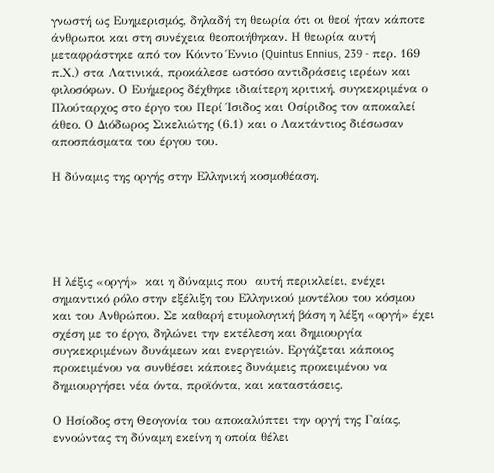γνωστή ως Ευημερισμός, δηλαδή τη θεωρία ότι οι θεοί ήταν κάποτε άνθρωποι και στη συνέχεια θεοποιήθηκαν. Η θεωρία αυτή μεταφράστηκε από τον Κόιντο Έννιο (Quintus Ennius, 239 - περ. 169 π.Χ.) στα Λατινικά, προκάλεσε ωστόσο αντιδράσεις ιερέων και φιλοσόφων. Ο Ευήμερος δέχθηκε ιδιαίτερη κριτική, συγκεκριμένα ο Πλούταρχος στο έργο του Περί Ίσιδος και Οσίριδος τον αποκαλεί άθεο. Ο Διόδωρος Σικελιώτης (6.1) και ο Λακτάντιος διέσωσαν αποσπάσματα του έργου του.

Η δύναμις της οργής στην Ελληνική κοσμοθέαση.





Η λέξις «οργή»  και η δύναμις που  αυτή περικλείει, ενέχει σημαντικό ρόλο στην εξέλιξη του Ελληνικού μοντέλου του κόσμου και του Ανθρώπου. Σε καθαρή ετυμολογική βάση η λέξη «οργή» έχει σχέση με το έργο, δηλώνει την εκτέλεση και δημιουργία συγκεκριμένων δυνάμεων και ενεργειών. Εργάζεται κάποιος προκειμένου να συνθέσει κάποιες δυνάμεις προκειμένου να δημιουργήσει νέα όντα, προϊόντα, και καταστάσεις.

Ο Ησίοδος στη Θεογονία του αποκαλύπτει την οργή της Γαίας, εννοώντας τη δύναμη εκείνη η οποία θέλει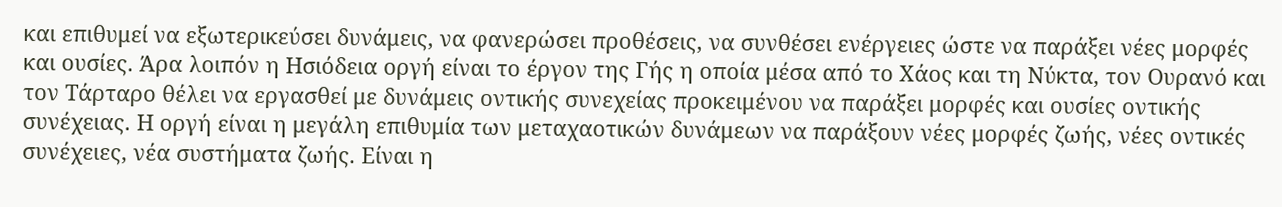και επιθυμεί να εξωτερικεύσει δυνάμεις, να φανερώσει προθέσεις, να συνθέσει ενέργειες ώστε να παράξει νέες μορφές και ουσίες. Άρα λοιπόν η Ησιόδεια οργή είναι το έργον της Γής η οποία μέσα από το Χάος και τη Νύκτα, τον Ουρανό και τον Τάρταρο θέλει να εργασθεί με δυνάμεις οντικής συνεχείας προκειμένου να παράξει μορφές και ουσίες οντικής συνέχειας. Η οργή είναι η μεγάλη επιθυμία των μεταχαοτικών δυνάμεων να παράξουν νέες μορφές ζωής, νέες οντικές συνέχειες, νέα συστήματα ζωής. Είναι η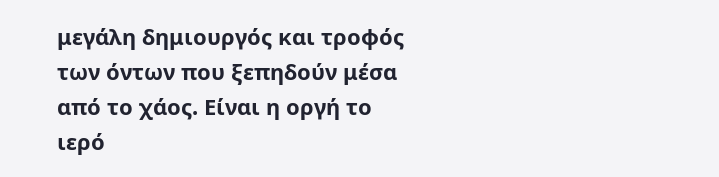μεγάλη δημιουργός και τροφός των όντων που ξεπηδούν μέσα από το χάος. Είναι η οργή το ιερό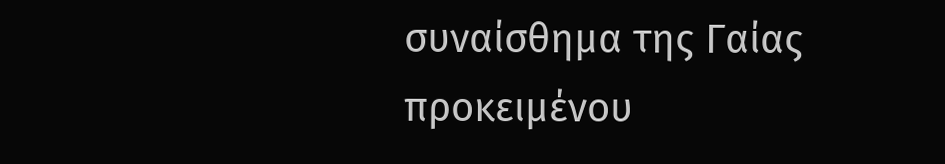συναίσθημα της Γαίας προκειμένου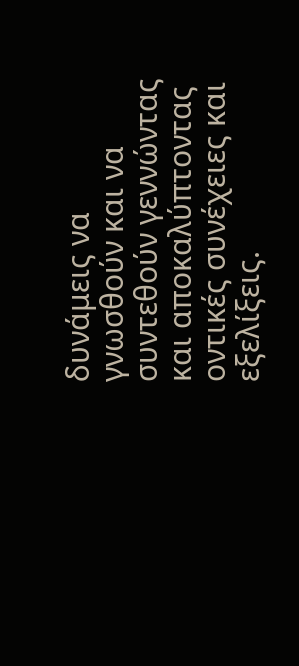δυνάμεις να γνωσθούν και να συντεθούν γεννώντας και αποκαλύπτοντας οντικές συνέχειες και εξελίξεις.